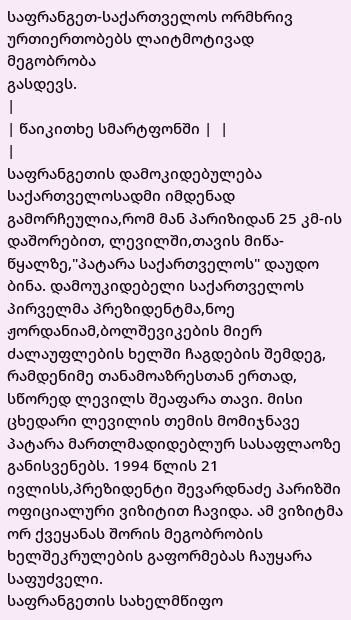საფრანგეთ-საქართველოს ორმხრივ ურთიერთობებს ლაიტმოტივად მეგობრობა
გასდევს.
|
| წაიკითხე სმარტფონში |  |
|
საფრანგეთის დამოკიდებულება საქართველოსადმი იმდენად გამორჩეულია,რომ მან პარიზიდან 25 კმ-ის დაშორებით, ლევილში,თავის მიწა-წყალზე,"პატარა საქართველოს" დაუდო ბინა. დამოუკიდებელი საქართველოს პირველმა პრეზიდენტმა,ნოე ჟორდანიამ,ბოლშევიკების მიერ ძალაუფლების ხელში ჩაგდების შემდეგ, რამდენიმე თანამოაზრესთან ერთად, სწორედ ლევილს შეაფარა თავი. მისი ცხედარი ლევილის თემის მომიჯნავე პატარა მართლმადიდებლურ სასაფლაოზე განისვენებს. 1994 წლის 21 ივლისს,პრეზიდენტი შევარდნაძე პარიზში ოფიციალური ვიზიტით ჩავიდა. ამ ვიზიტმა ორ ქვეყანას შორის მეგობრობის ხელშეკრულების გაფორმებას ჩაუყარა საფუძველი.
საფრანგეთის სახელმწიფო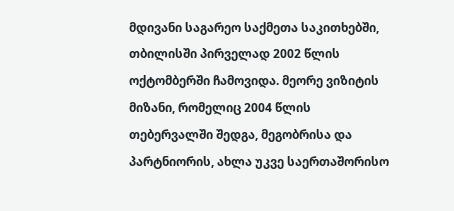მდივანი საგარეო საქმეთა საკითხებში, თბილისში პირველად 2002 წლის ოქტომბერში ჩამოვიდა. მეორე ვიზიტის მიზანი, რომელიც 2004 წლის თებერვალში შედგა, მეგობრისა და პარტნიორის, ახლა უკვე საერთაშორისო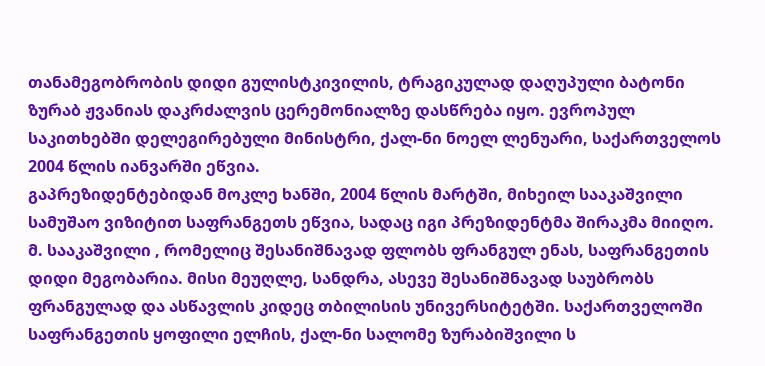თანამეგობრობის დიდი გულისტკივილის, ტრაგიკულად დაღუპული ბატონი ზურაბ ჟვანიას დაკრძალვის ცერემონიალზე დასწრება იყო. ევროპულ საკითხებში დელეგირებული მინისტრი, ქალ-ნი ნოელ ლენუარი, საქართველოს 2004 წლის იანვარში ეწვია.
გაპრეზიდენტებიდან მოკლე ხანში, 2004 წლის მარტში, მიხეილ სააკაშვილი სამუშაო ვიზიტით საფრანგეთს ეწვია, სადაც იგი პრეზიდენტმა შირაკმა მიიღო. მ. სააკაშვილი , რომელიც შესანიშნავად ფლობს ფრანგულ ენას, საფრანგეთის დიდი მეგობარია. მისი მეუღლე, სანდრა, ასევე შესანიშნავად საუბრობს ფრანგულად და ასწავლის კიდეც თბილისის უნივერსიტეტში. საქართველოში საფრანგეთის ყოფილი ელჩის, ქალ-ნი სალომე ზურაბიშვილი ს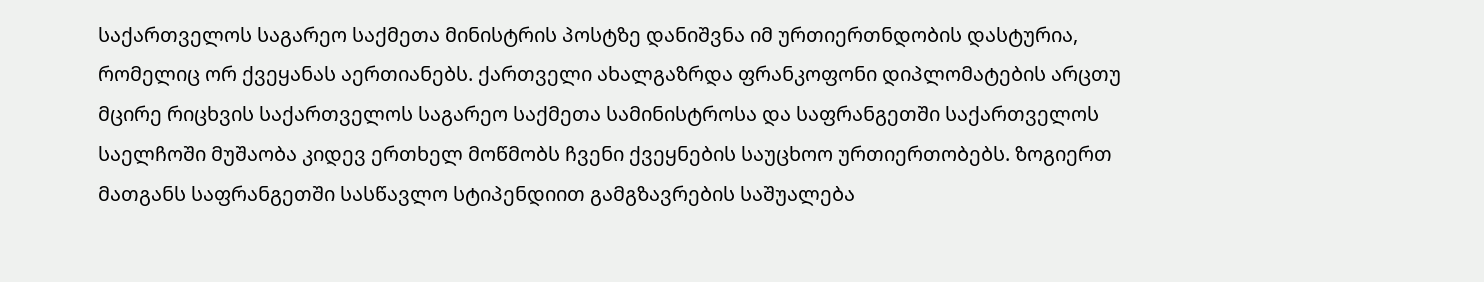საქართველოს საგარეო საქმეთა მინისტრის პოსტზე დანიშვნა იმ ურთიერთნდობის დასტურია, რომელიც ორ ქვეყანას აერთიანებს. ქართველი ახალგაზრდა ფრანკოფონი დიპლომატების არცთუ მცირე რიცხვის საქართველოს საგარეო საქმეთა სამინისტროსა და საფრანგეთში საქართველოს საელჩოში მუშაობა კიდევ ერთხელ მოწმობს ჩვენი ქვეყნების საუცხოო ურთიერთობებს. ზოგიერთ მათგანს საფრანგეთში სასწავლო სტიპენდიით გამგზავრების საშუალება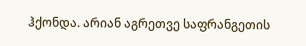ჰქონდა. არიან აგრეთვე საფრანგეთის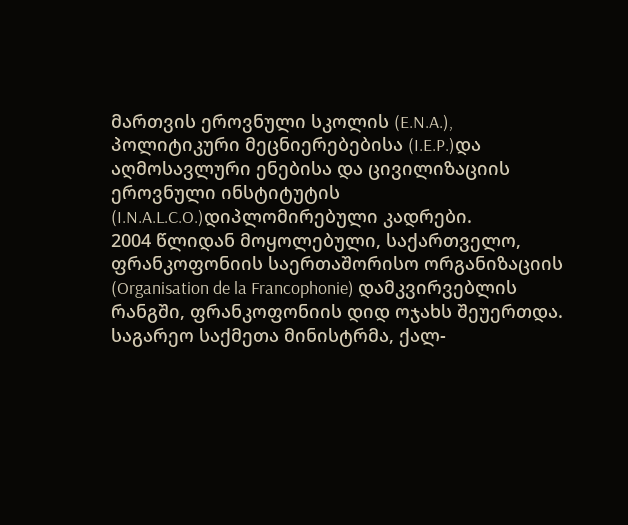მართვის ეროვნული სკოლის (E.N.A.), პოლიტიკური მეცნიერებებისა (I.E.P.)და აღმოსავლური ენებისა და ცივილიზაციის ეროვნული ინსტიტუტის (I.N.A.L.C.O.)დიპლომირებული კადრები.
2004 წლიდან მოყოლებული, საქართველო, ფრანკოფონიის საერთაშორისო ორგანიზაციის (Organisation de la Francophonie) დამკვირვებლის რანგში, ფრანკოფონიის დიდ ოჯახს შეუერთდა. საგარეო საქმეთა მინისტრმა, ქალ-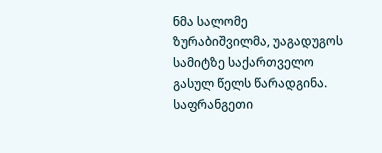ნმა სალომე ზურაბიშვილმა, უაგადუგოს სამიტზე საქართველო გასულ წელს წარადგინა.
საფრანგეთი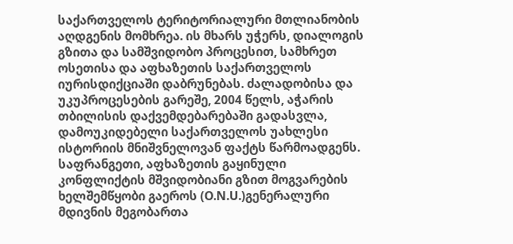საქართველოს ტერიტორიალური მთლიანობის აღდგენის მომხრეა. ის მხარს უჭერს, დიალოგის გზითა და სამშვიდობო პროცესით, სამხრეთ ოსეთისა და აფხაზეთის საქართველოს იურისდიქციაში დაბრუნებას. ძალადობისა და უკუპროცესების გარეშე, 2004 წელს, აჭარის თბილისის დაქვემდებარებაში გადასვლა, დამოუკიდებელი საქართველოს უახლესი ისტორიის მნიშვნელოვან ფაქტს წარმოადგენს. საფრანგეთი, აფხაზეთის გაყინული კონფლიქტის მშვიდობიანი გზით მოგვარების ხელშემწყობი გაეროს (O.N.U.)გენერალური მდივნის მეგობართა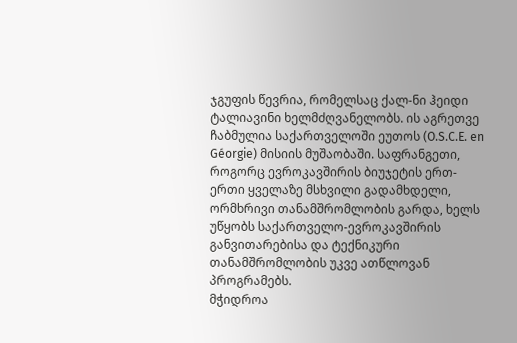ჯგუფის წევრია, რომელსაც ქალ-ნი ჰეიდი ტალიავინი ხელმძღვანელობს. ის აგრეთვე ჩაბმულია საქართველოში ეუთოს (O.S.C.E. en Géorgie) მისიის მუშაობაში. საფრანგეთი, როგორც ევროკავშირის ბიუჯეტის ერთ-ერთი ყველაზე მსხვილი გადამხდელი, ორმხრივი თანამშრომლობის გარდა, ხელს უწყობს საქართველო-ევროკავშირის განვითარებისა და ტექნიკური თანამშრომლობის უკვე ათწლოვან პროგრამებს.
მჭიდროა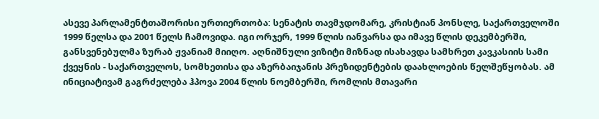ასევე პარლამენტთაშორისი ურთიერთობა: სენატის თავმჯდომარე, კრისტიან პონსლე, საქართველოში 1999 წელსა და 2001 წელს ჩამოვიდა. იგი ორჯერ, 1999 წლის იანვარსა და იმავე წლის დეკემბერში, განსვენებულმა ზურაბ ჟვანიამ მიიღო. აღნიშნული ვიზიტი მიზნად ისახავდა სამხრეთ კავკასიის სამი ქვეყნის - საქართველოს, სომხეთისა და აზერბაიჯანის პრეზიდენტების დაახლოების წელშეწყობას. ამ ინიციატივამ გაგრძელება ჰპოვა 2004 წლის ნოემბერში, რომლის მთავარი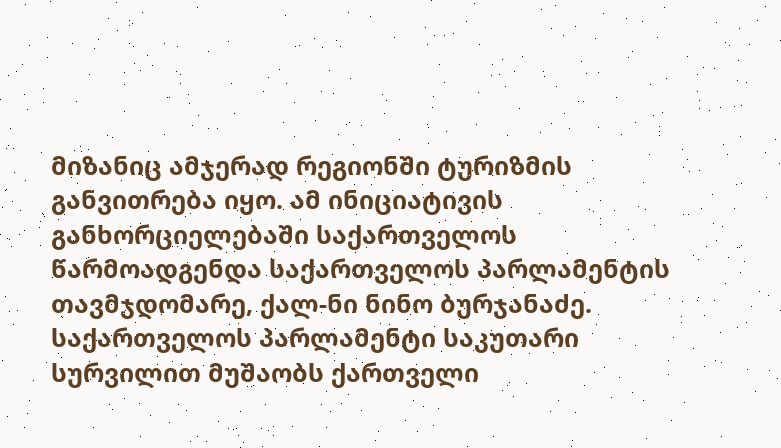მიზანიც ამჯერად რეგიონში ტურიზმის განვითრება იყო. ამ ინიციატივის განხორციელებაში საქართველოს წარმოადგენდა საქართველოს პარლამენტის თავმჯდომარე, ქალ-ნი ნინო ბურჯანაძე. საქართველოს პარლამენტი საკუთარი სურვილით მუშაობს ქართველი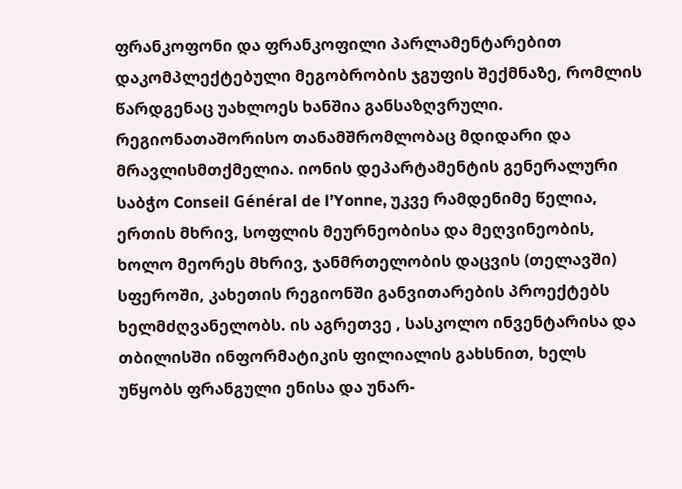ფრანკოფონი და ფრანკოფილი პარლამენტარებით დაკომპლექტებული მეგობრობის ჯგუფის შექმნაზე, რომლის წარდგენაც უახლოეს ხანშია განსაზღვრული.
რეგიონათაშორისო თანამშრომლობაც მდიდარი და მრავლისმთქმელია. იონის დეპარტამენტის გენერალური საბჭო Conseil Général de l’Yonne, უკვე რამდენიმე წელია, ერთის მხრივ, სოფლის მეურნეობისა და მეღვინეობის, ხოლო მეორეს მხრივ, ჯანმრთელობის დაცვის (თელავში) სფეროში, კახეთის რეგიონში განვითარების პროექტებს ხელმძღვანელობს. ის აგრეთვე , სასკოლო ინვენტარისა და თბილისში ინფორმატიკის ფილიალის გახსნით, ხელს უწყობს ფრანგული ენისა და უნარ-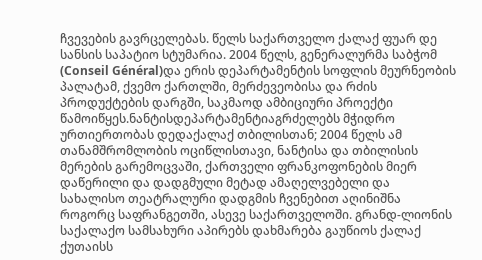ჩვევების გავრცელებას. წელს საქართველო ქალაქ ფუარ დე სანსის საპატიო სტუმარია. 2004 წელს, გენერალურმა საბჭომ (Conseil Général)და ერის დეპარტამენტის სოფლის მეურნეობის პალატამ, ქვემო ქართლში, მერძევეობისა და რძის პროდუქტების დარგში, საკმაოდ ამბიციური პროექტი წამოიწყეს.ნანტისდეპარტამენტიაგრძელებს მჭიდრო ურთიერთობას დედაქალაქ თბილისთან; 2004 წელს ამ თანამშრომლობის ოციწლისთავი, ნანტისა და თბილისის მერების გარემოცვაში, ქართველი ფრანკოფონების მიერ დაწერილი და დადგმული მეტად ამაღელვებელი და სახალისო თეატრალური დადგმის ჩვენებით აღინიშნა როგორც საფრანგეთში, ასევე საქართველოში. გრანდ-ლიონის საქალაქო სამსახური აპირებს დახმარება გაუწიოს ქალაქ ქუთაისს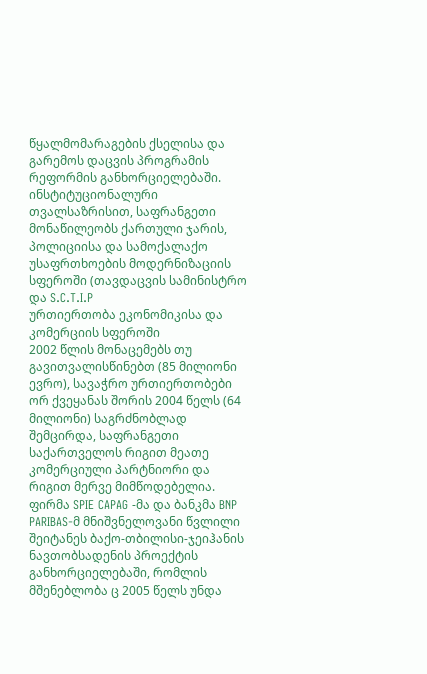წყალმომარაგების ქსელისა და გარემოს დაცვის პროგრამის რეფორმის განხორციელებაში.
ინსტიტუციონალური თვალსაზრისით, საფრანგეთი მონაწილეობს ქართული ჯარის, პოლიციისა და სამოქალაქო უსაფრთხოების მოდერნიზაციის სფეროში (თავდაცვის სამინისტრო და S.C.T.I.P
ურთიერთობა ეკონომიკისა და კომერციის სფეროში
2002 წლის მონაცემებს თუ გავითვალისწინებთ (85 მილიონი ევრო), სავაჭრო ურთიერთობები ორ ქვეყანას შორის 2004 წელს (64 მილიონი) საგრძნობლად შემცირდა, საფრანგეთი საქართველოს რიგით მეათე კომერციული პარტნიორი და რიგით მერვე მიმწოდებელია.
ფირმა SPIE CAPAG -მა და ბანკმა BNP PARIBAS-მ მნიშვნელოვანი წვლილი შეიტანეს ბაქო-თბილისი-ჯეიჰანის ნავთობსადენის პროექტის განხორციელებაში, რომლის მშენებლობა ც 2005 წელს უნდა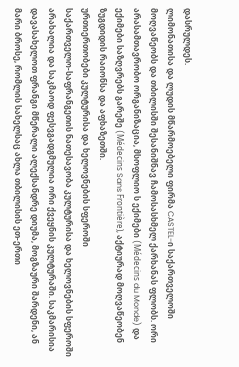დასრულდეს.
ლიმონათისა და ლუდის მწარმოებელი ფირმა CASTEL-ი საქართველოში მოღვაწეობს და თბილისში შესანიშნავ ჩამოსასხმელ ქარხანას ფლობს. ორი არასამთავრობო ორგანიზაცია, მსოფლიო ს ექიმები (Médecins du Monde) და ექიმები საზღვრებს გარეშე (Médecins Sans Frontière), აქტიურად მოღვაწეობენ ზუგდიდის რაიონსა და აფხაზეთში.
ურთიერთობები კულტურისა და ხელოვნების სფეროში
საქართველო-საფრანგეთის ნათესავობა კულტურისა და ხელოვნების სფეროში არახალია და საკმაოდ ფესვგადგმულია ორი ქვეყნის კულტურაში. საკმარისია დავასახელოთ ფრანგი მწერალი ალექსანდრე დიუმა, მოგზაური შარდენი, ან მარი ბროსე, რომლის სახელსაც ახლა თბილისის ეთ-ერთი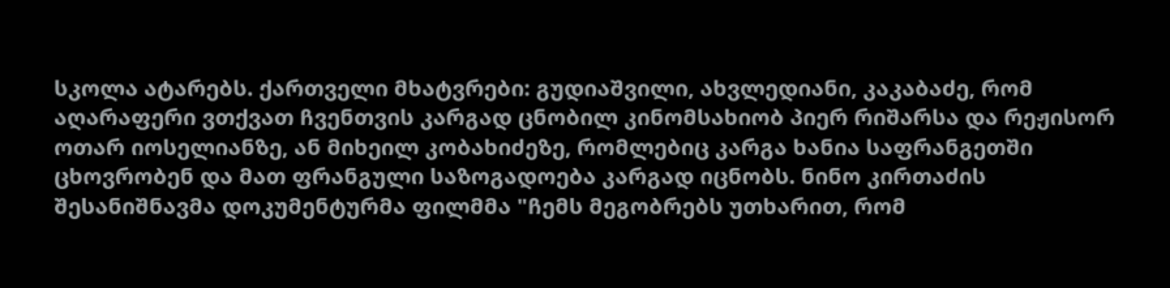სკოლა ატარებს. ქართველი მხატვრები: გუდიაშვილი, ახვლედიანი, კაკაბაძე, რომ აღარაფერი ვთქვათ ჩვენთვის კარგად ცნობილ კინომსახიობ პიერ რიშარსა და რეჟისორ ოთარ იოსელიანზე, ან მიხეილ კობახიძეზე, რომლებიც კარგა ხანია საფრანგეთში ცხოვრობენ და მათ ფრანგული საზოგადოება კარგად იცნობს. ნინო კირთაძის შესანიშნავმა დოკუმენტურმა ფილმმა "ჩემს მეგობრებს უთხარით, რომ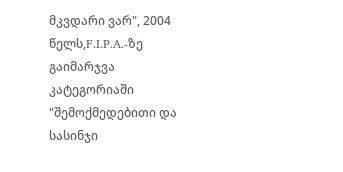მკვდარი ვარ", 2004 წელს,F.I.P.A.-ზე გაიმარჯვა კატეგორიაში "შემოქმედებითი და სასინჯი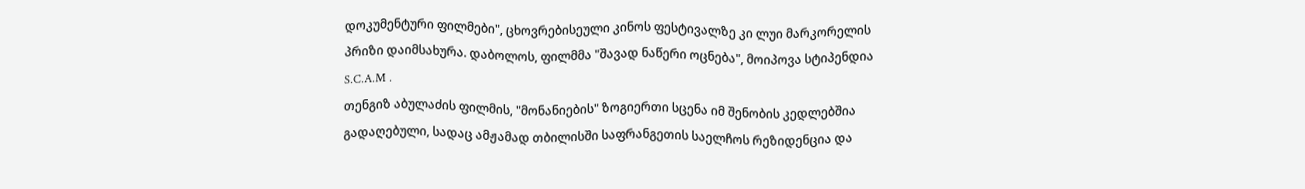დოკუმენტური ფილმები", ცხოვრებისეული კინოს ფესტივალზე კი ლუი მარკორელის პრიზი დაიმსახურა. დაბოლოს, ფილმმა "შავად ნაწერი ოცნება", მოიპოვა სტიპენდია S.C.A.M .
თენგიზ აბულაძის ფილმის, "მონანიების" ზოგიერთი სცენა იმ შენობის კედლებშია გადაღებული, სადაც ამჟამად თბილისში საფრანგეთის საელჩოს რეზიდენცია და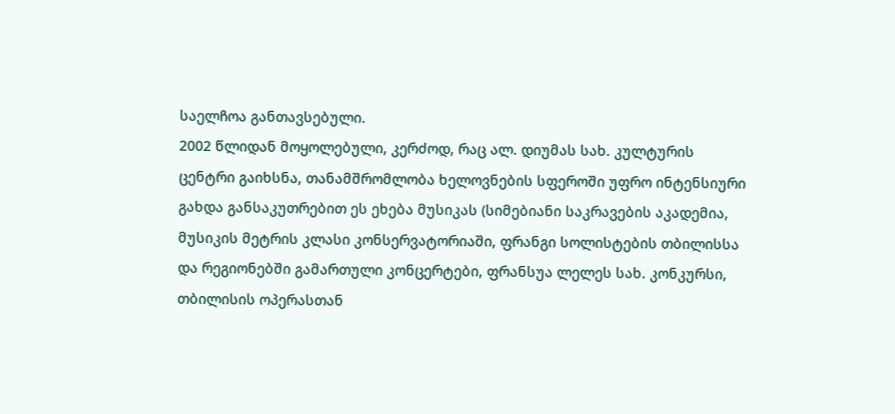საელჩოა განთავსებული.
2002 წლიდან მოყოლებული, კერძოდ, რაც ალ. დიუმას სახ. კულტურის ცენტრი გაიხსნა, თანამშრომლობა ხელოვნების სფეროში უფრო ინტენსიური გახდა განსაკუთრებით ეს ეხება მუსიკას (სიმებიანი საკრავების აკადემია, მუსიკის მეტრის კლასი კონსერვატორიაში, ფრანგი სოლისტების თბილისსა და რეგიონებში გამართული კონცერტები, ფრანსუა ლელეს სახ. კონკურსი, თბილისის ოპერასთან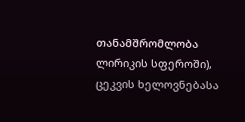თანამშრომლობა ლირიკის სფეროში), ცეკვის ხელოვნებასა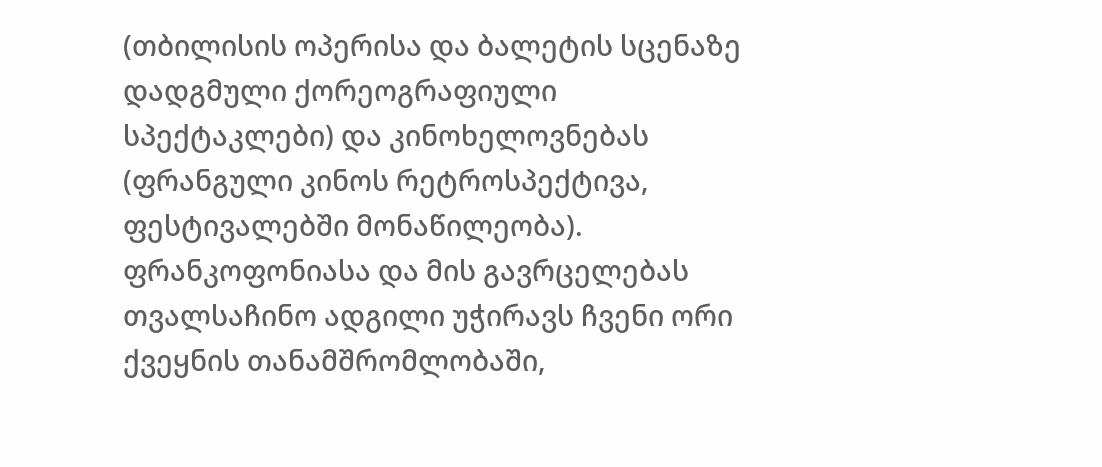(თბილისის ოპერისა და ბალეტის სცენაზე დადგმული ქორეოგრაფიული სპექტაკლები) და კინოხელოვნებას (ფრანგული კინოს რეტროსპექტივა, ფესტივალებში მონაწილეობა).
ფრანკოფონიასა და მის გავრცელებას თვალსაჩინო ადგილი უჭირავს ჩვენი ორი ქვეყნის თანამშრომლობაში,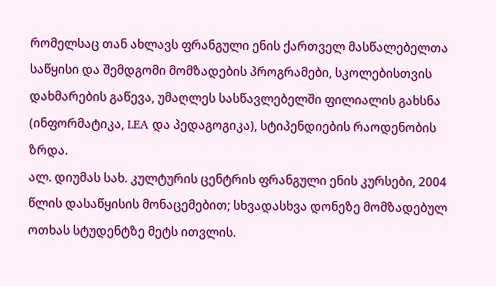რომელსაც თან ახლავს ფრანგული ენის ქართველ მასწალებელთა საწყისი და შემდგომი მომზადების პროგრამები, სკოლებისთვის დახმარების გაწევა, უმაღლეს სასწავლებელში ფილიალის გახსნა (ინფორმატიკა, LEA და პედაგოგიკა), სტიპენდიების რაოდენობის ზრდა.
ალ. დიუმას სახ. კულტურის ცენტრის ფრანგული ენის კურსები, 2004 წლის დასაწყისის მონაცემებით; სხვადასხვა დონეზე მომზადებულ ოთხას სტუდენტზე მეტს ითვლის.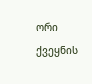ორი ქვეყნის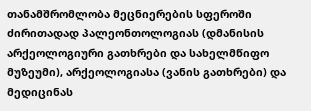თანამშრომლობა მეცნიერების სფეროში ძირითადად პალეონთოლოგიას (დმანისის არქეოლოგიური გათხრები და სახელმწიფო მუზეუმი), არქეოლოგიასა (ვანის გათხრები) და მედიცინას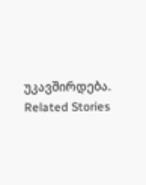უკავშირდება.
Related Stories